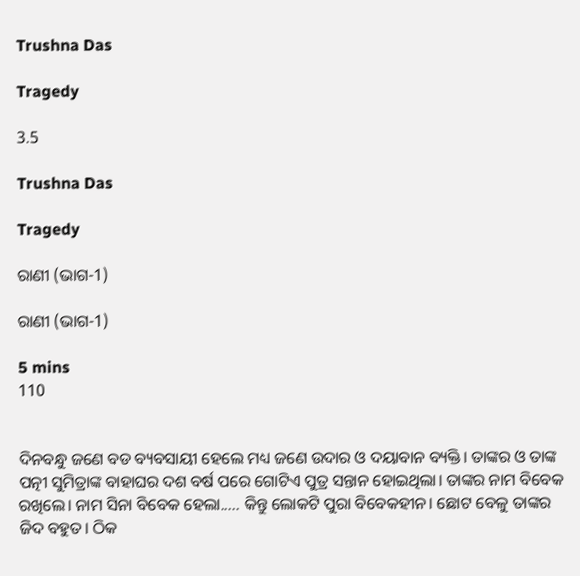Trushna Das

Tragedy

3.5

Trushna Das

Tragedy

ରାଣୀ (ଭାଗ-1)

ରାଣୀ (ଭାଗ-1)

5 mins
110


ଦିନବନ୍ଧୁ ଜଣେ ବଡ ବ୍ୟବସାୟୀ ହେଲେ ମଧ୍ୟ ଜଣେ ଉଦାର ଓ ଦୟାବାନ ବ୍ୟକ୍ତି। ତାଙ୍କର ଓ ତାଙ୍କ ପତ୍ନୀ ସୁମିତ୍ରାଙ୍କ ବାହାଘର ଦଶ ବର୍ଷ ପରେ ଗୋଟିଏ ପୁତ୍ର ସନ୍ତାନ ହୋଇଥିଲା। ତାଙ୍କର ନାମ ବିବେକ ରଖିଲେ। ନାମ ସିନା ବିବେକ ହେଲା..... କିନ୍ତୁ ଲୋକଟି ପୁରା ବିବେକହୀନ। ଛୋଟ ବେଳୁ ତାଙ୍କର ଜିଦ ବହୁତ। ଠିକ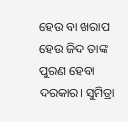ହେଉ ବା ଖରାପ ହେଉ ଜିଦ ତାଙ୍କ ପୁରଣ ହେବା ଦରକାର। ସୁମିତ୍ରା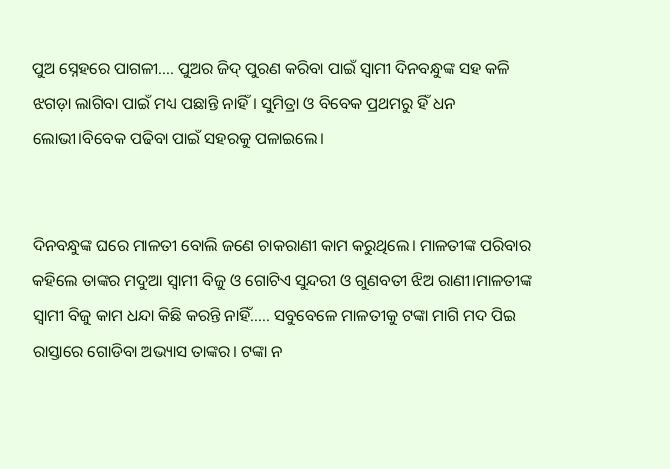ପୁଅ ସ୍ନେହରେ ପାଗଳୀ.... ପୁଅର ଜିଦ୍ ପୁରଣ କରିବା ପାଇଁ ସ୍ୱାମୀ ଦିନବନ୍ଧୁଙ୍କ ସହ କଳି ଝଗଡ଼ା ଲାଗିବା ପାଇଁ ମଧ୍ୟ ପଛାନ୍ତି ନାହିଁ। ସୁମିତ୍ରା ଓ ବିବେକ ପ୍ରଥମରୁ ହିଁ ଧନ ଲୋଭୀ।ବିବେକ ପଢିବା ପାଇଁ ସହରକୁ ପଳାଇଲେ।


ଦିନବନ୍ଧୁଙ୍କ ଘରେ ମାଳତୀ ବୋଲି ଜଣେ ଚାକରାଣୀ କାମ କରୁଥିଲେ। ମାଳତୀଙ୍କ ପରିବାର କହିଲେ ତାଙ୍କର ମଦୁଆ ସ୍ୱାମୀ ବିଜୁ ଓ ଗୋଟିଏ ସୁନ୍ଦରୀ ଓ ଗୁଣବତୀ ଝିଅ ରାଣୀ।ମାଳତୀଙ୍କ ସ୍ୱାମୀ ବିଜୁ କାମ ଧନ୍ଦା କିଛି କରନ୍ତି ନାହିଁ..... ସବୁବେଳେ ମାଳତୀକୁ ଟଙ୍କା ମାଗି ମଦ ପିଇ ରାସ୍ତାରେ ଗୋଡିବା ଅଭ୍ୟାସ ତାଙ୍କର। ଟଙ୍କା ନ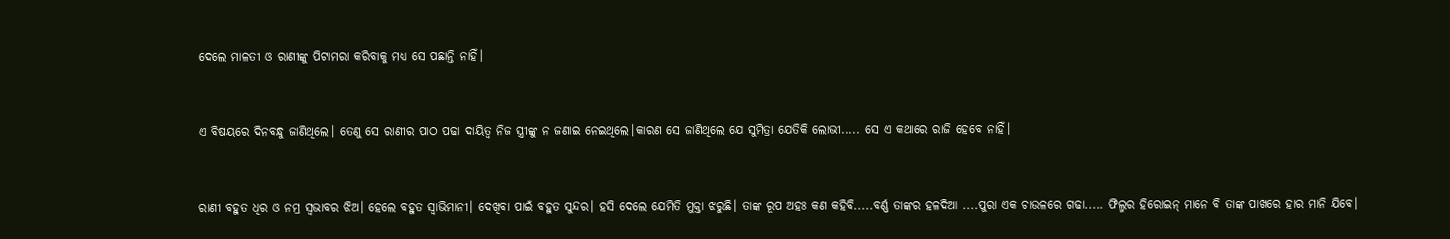ଦେଲେ ମାଳତୀ ଓ ରାଣୀଙ୍କୁ ପିଟାମରା କରିବାକୁ ମଧ୍ୟ ସେ ପଛାନ୍ତି ନାହିଁ।


ଏ ବିଷୟରେ ଦିନବନ୍ଧୁ ଜାଣିଥିଲେ। ତେଣୁ ସେ ରାଣୀର ପାଠ ପଢା ଦାୟିତ୍ୱ ନିଜ ସ୍ତ୍ରୀଙ୍କୁ ନ ଜଣାଇ ନେଇଥିଲେ।କାରଣ ସେ ଜାଣିଥିଲେ ଯେ ସୁମିତ୍ରା ଯେତିକି ଲୋଭୀ..... ସେ ଏ କଥାରେ ରାଜି ହେବେ ନାହିଁ।


ରାଣୀ ବହୁତ ଧିର ଓ ନମ୍ର ସ୍ୱଭାବର ଝିଅ। ହେଲେ ବହୁତ ସ୍ବାଭିମାନୀ। ଦେଖିବା ପାଇଁ ବହୁତ ସୁନ୍ଦର। ହସି ଦେଲେ ଯେମିତି ମୁକ୍ତା ଝରୁଛି। ତାଙ୍କ ରୂପ ଅହଃ କଣ କହିବି.....ବର୍ଣ୍ଣ ତାଙ୍କର ହଳଦିଆ ....ପୁରା ଏକ ଚାଉଳରେ ଗଢା..... ଫିଲ୍ମର ହିରୋଇନ୍ ମାନେ ବି ତାଙ୍କ ପାଖରେ ହାର ମାନି ଯିବେ।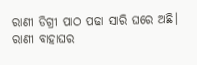ରାଣୀ ଡିଗ୍ରୀ ପାଠ ପଢା ସାରି ଘରେ ଅଛି। ରାଣୀ ବାହାଘର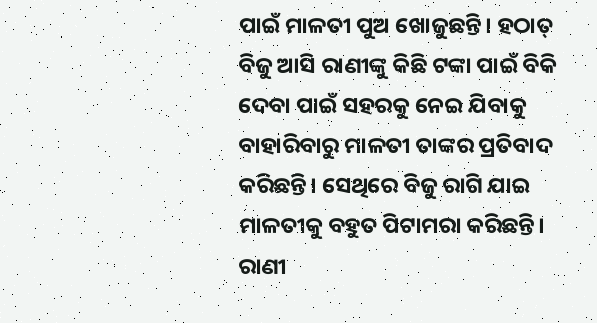ପାଇଁ ମାଳତୀ ପୁଅ ଖୋଜୁଛନ୍ତି। ହଠାତ୍ ବିଜୁ ଆସି ରାଣୀଙ୍କୁ କିଛି ଟଙ୍କା ପାଇଁ ବିକି ଦେବା ପାଇଁ ସହରକୁ ନେଇ ଯିବାକୁ ବାହାରିବାରୁ ମାଳତୀ ତାଙ୍କର ପ୍ରତିବାଦ କରିଛନ୍ତି। ସେଥିରେ ବିଜୁ ରାଗି ଯାଇ ମାଳତୀକୁ ବହୁତ ପିଟାମରା କରିଛନ୍ତି। ରାଣୀ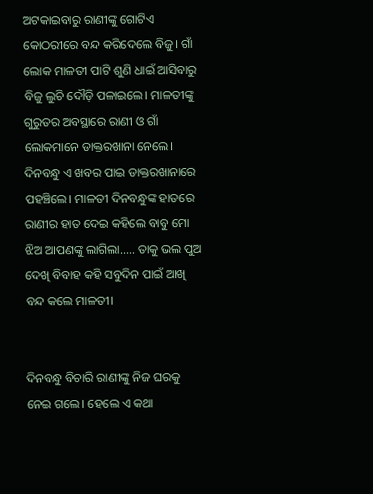ଅଟକାଇବାରୁ ରାଣୀଙ୍କୁ ଗୋଟିଏ କୋଠରୀରେ ବନ୍ଦ କରିଦେଲେ ବିଜୁ। ଗାଁ ଲୋକ ମାଳତୀ ପାଟି ଶୁଣି ଧାଇଁ ଆସିବାରୁ ବିଜୁ ଲୁଚି ଦୌଡ଼ି ପଳାଇଲେ। ମାଳତୀଙ୍କୁ ଗୁରୁତର ଅବସ୍ଥାରେ ରାଣୀ ଓ ଗାଁ ଲୋକମାନେ ଡାକ୍ତରଖାନା ନେଲେ। ଦିନବନ୍ଧୁ ଏ ଖବର ପାଇ ଡାକ୍ତରଖାନାରେ ପହଞ୍ଚିଲେ। ମାଳତୀ ଦିନବନ୍ଧୁଙ୍କ ହାତରେ ରାଣୀର ହାତ ଦେଇ କହିଲେ ବାବୁ ମୋ ଝିଅ ଆପଣଙ୍କୁ ଲାଗିଲା..... ତାକୁ ଭଲ ପୁଅ ଦେଖି ବିବାହ କହି ସବୁଦିନ ପାଇଁ ଆଖି ବନ୍ଦ କଲେ ମାଳତୀ।


ଦିନବନ୍ଧୁ ବିଚାରି ରାଣୀଙ୍କୁ ନିଜ ଘରକୁ ନେଇ ଗଲେ। ହେଲେ ଏ କଥା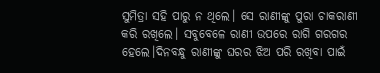ସୁମିତ୍ରା ସହି ପାରୁ ନ ଥିଲେ। ସେ ରାଣୀଙ୍କୁ ପୁରା ଚାକରାଣୀ କରି ରଖିଲେ। ସବୁବେଳେ ରାଣୀ ଉପରେ ରାଗି ଗରଗର ହେଲେ।ଦିନବନ୍ଧୁ ରାଣୀଙ୍କୁ ଘରର ଝିଅ ପରି ରଖିବା ପାଇଁ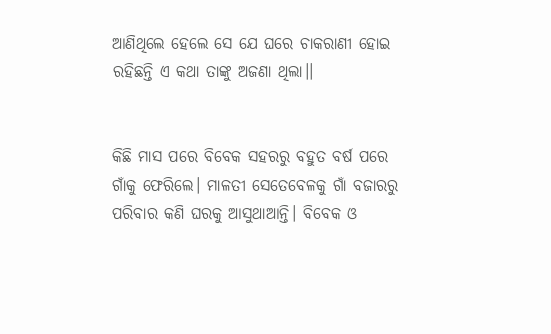ଆଣିଥିଲେ ହେଲେ ସେ ଯେ ଘରେ ଚାକରାଣୀ ହୋଇ ରହିଛନ୍ତି ଏ କଥା ତାଙ୍କୁ ଅଜଣା ଥିଲା।।


କିଛି ମାସ ପରେ ବିବେକ ସହରରୁ ବହୁତ ବର୍ଷ ପରେ ଗାଁକୁ ଫେରିଲେ। ମାଳତୀ ସେତେବେଳକୁ ଗାଁ ବଜାରରୁ ପରିବାର କଣି ଘରକୁ ଆସୁଥାଆନ୍ତି। ବିବେକ ଓ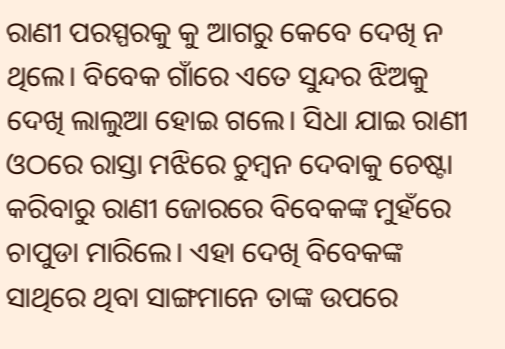ରାଣୀ ପରସ୍ପରକୁ କୁ ଆଗରୁ କେବେ ଦେଖି ନ ଥିଲେ। ବିବେକ ଗାଁରେ ଏତେ ସୁନ୍ଦର ଝିଅକୁ ଦେଖି ଲାଲୁଆ ହୋଇ ଗଲେ। ସିଧା ଯାଇ ରାଣୀ ଓଠରେ ରାସ୍ତା ମଝିରେ ଚୁମ୍ବନ ଦେବାକୁ ଚେଷ୍ଟା କରିବାରୁ ରାଣୀ ଜୋରରେ ବିବେକଙ୍କ ମୁହଁରେ ଚାପୁଡା ମାରିଲେ। ଏହା ଦେଖି ବିବେକଙ୍କ ସାଥିରେ ଥିବା ସାଙ୍ଗମାନେ ତାଙ୍କ ଉପରେ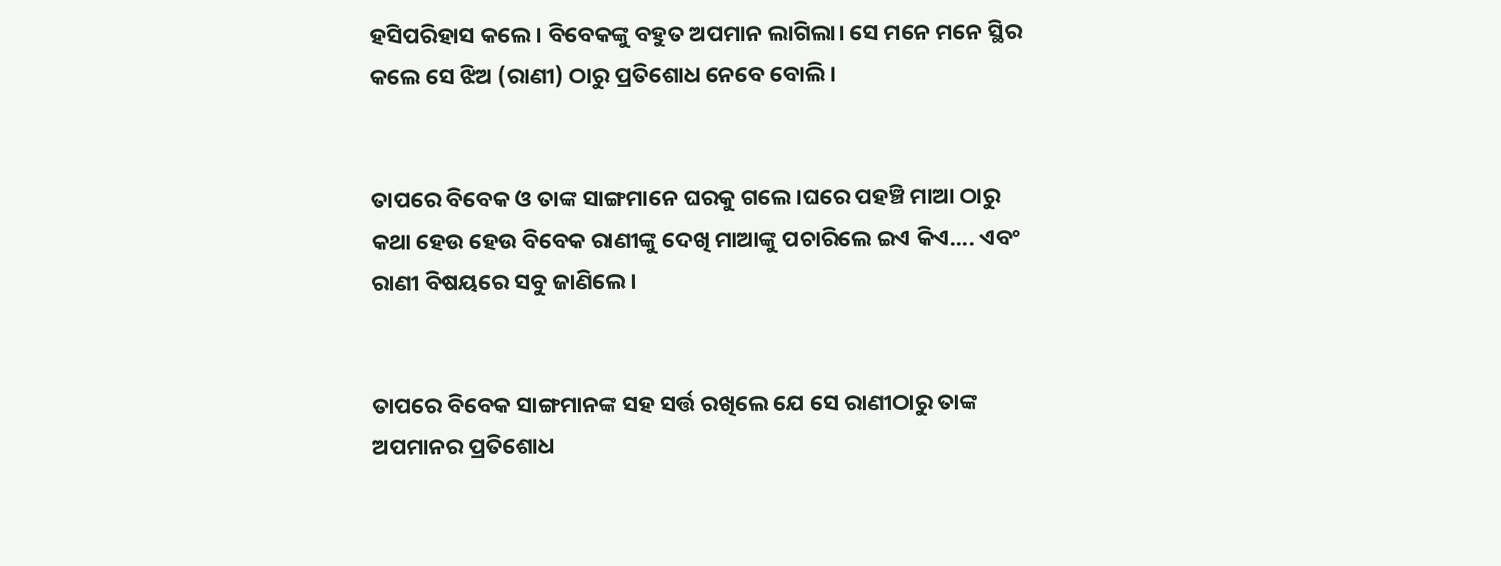ହସିପରିହାସ କଲେ। ବିବେକଙ୍କୁ ବହୁତ ଅପମାନ ଲାଗିଲା। ସେ ମନେ ମନେ ସ୍ଥିର କଲେ ସେ ଝିଅ (ରାଣୀ) ଠାରୁ ପ୍ରତିଶୋଧ ନେବେ ବୋଲି।


ତାପରେ ବିବେକ ଓ ତାଙ୍କ ସାଙ୍ଗମାନେ ଘରକୁ ଗଲେ।ଘରେ ପହଞ୍ଚି ମାଆ ଠାରୁ କଥା ହେଉ ହେଉ ବିବେକ ରାଣୀଙ୍କୁ ଦେଖି ମାଆଙ୍କୁ ପଚାରିଲେ ଇଏ କିଏ.... ଏବଂ ରାଣୀ ବିଷୟରେ ସବୁ ଜାଣିଲେ।


ତାପରେ ବିବେକ ସାଙ୍ଗମାନଙ୍କ ସହ ସର୍ତ୍ତ ରଖିଲେ ଯେ ସେ ରାଣୀଠାରୁ ତାଙ୍କ ଅପମାନର ପ୍ରତିଶୋଧ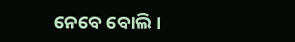ନେବେ ବୋଲି।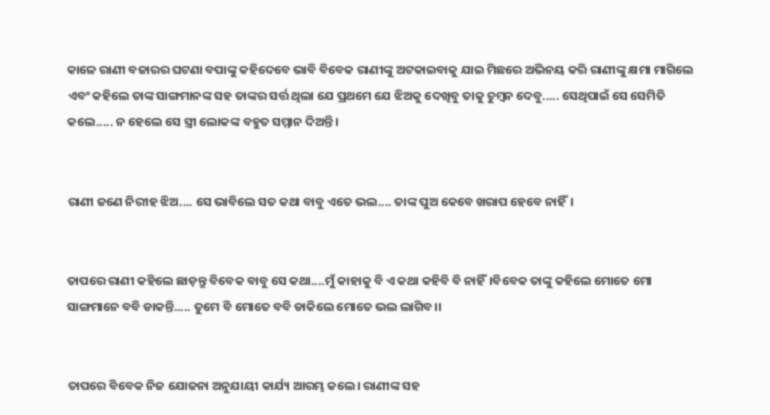କାଳେ ରାଣୀ ବଜାରର ଘଟଣା ବପାଙ୍କୁ କହିଦେବେ ଭାବି ବିବେକ ରାଣୀଙ୍କୁ ଅଟକାଇବାକୁ ଯାଇ ମିଛରେ ଅଭିନୟ କରି ରାଣୀଙ୍କୁ କ୍ଷମା ମାଗିଲେ ଏବଂ କହିଲେ ତାଙ୍କ ସାଙ୍ଗମାନଙ୍କ ସହ ତାଙ୍କର ସର୍ତ୍ତ ଥିଲା ଯେ ପ୍ରଥମେ ଯେ ଝିଅକୁ ଦେଖିବୁ ତାକୁ ଚୁମ୍ବନ ଦେବୁ..... ସେଥିପାଇଁ ସେ ସେମିତି କଲେ..... ନ ହେଲେ ସେ ସ୍ତ୍ରୀ ଲୋକଙ୍କ ବହୁତ ସମ୍ମାନ ଦିଅନ୍ତି।


ରାଣୀ ଜଣେ ନିରୀହ ଝିଅ.... ସେ ଭାବିଲେ ସତ କଥା ବାବୁ ଏତେ ଭଲ.... ତାଙ୍କ ପୁଅ କେବେ ଖରାପ ହେବେ ନାହିଁ।


ତାପରେ ରାଣୀ କହିଲେ ଛାଡ଼ନ୍ତୁ ବିବେକ ବାବୁ ସେ କଥା....ମୁଁ କାହାକୁ ବି ଏ କଥା କହିବି ବି ନାହିଁ।ବିବେକ ତାଙ୍କୁ କହିଲେ ମୋତେ ମୋ ସାଙ୍ଗମାନେ ବବି ଡାକନ୍ତି..... ତୁମେ ବି ମୋତେ ବବି ଡାକିଲେ ମୋତେ ଭଲ ଲାଗିବ।।


ତାପରେ ବିବେକ ନିଜ ଯୋଜନା ଅନୁଯାୟୀ କାର୍ଯ୍ୟ ଆରମ୍ଭ କଲେ। ରାଣୀଙ୍କ ସହ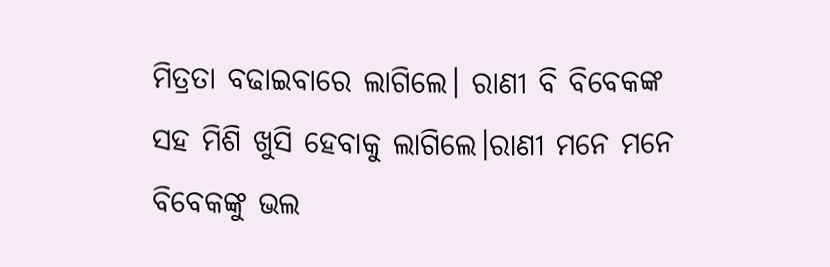ମିତ୍ରତା ବଢାଇବାରେ ଲାଗିଲେ। ରାଣୀ ବି ବିବେକଙ୍କ ସହ ମିଶି ଖୁସି ହେବାକୁ ଲାଗିଲେ।ରାଣୀ ମନେ ମନେ ବିବେକଙ୍କୁ ଭଲ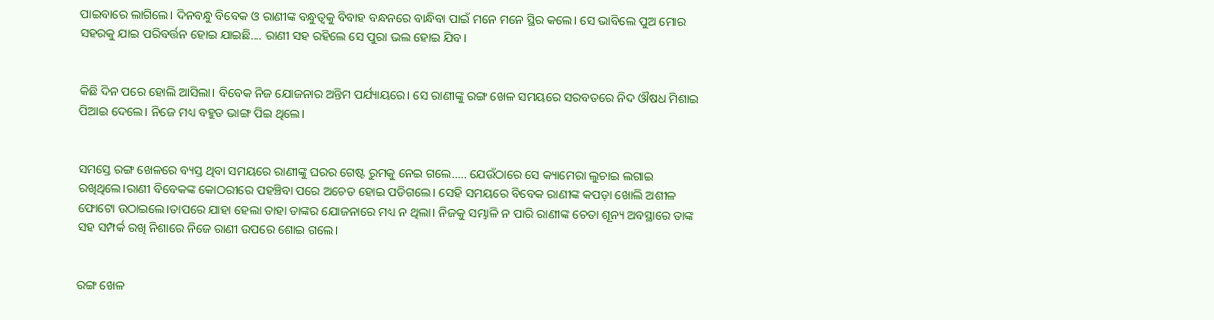ପାଇବାରେ ଲାଗିଲେ। ଦିନବନ୍ଧୁ ବିବେକ ଓ ରାଣୀଙ୍କ ବନ୍ଧୁତ୍ୱକୁ ବିବାହ ବନ୍ଧନରେ ବାନ୍ଧିବା ପାଇଁ ମନେ ମନେ ସ୍ଥିର କଲେ। ସେ ଭାବିଲେ ପୁଅ ମୋର ସହରକୁ ଯାଇ ପରିବର୍ତ୍ତନ ହୋଇ ଯାଇଛି.... ରାଣୀ ସହ ରହିଲେ ସେ ପୁରା ଭଲ ହୋଇ ଯିବ।


କିଛି ଦିନ ପରେ ହୋଲି ଆସିଲା। ବିବେକ ନିଜ ଯୋଜନାର ଅନ୍ତିମ ପର୍ଯ୍ୟାୟରେ। ସେ ରାଣୀଙ୍କୁ ରଙ୍ଗ ଖେଳ ସମୟରେ ସରବତରେ ନିଦ ଔଷଧ ମିଶାଇ ପିଆଇ ଦେଲେ। ନିଜେ ମଧ୍ୟ ବହୁତ ଭାଙ୍ଗ ପିଇ ଥିଲେ।


ସମସ୍ତେ ରଙ୍ଗ ଖେଳରେ ବ୍ୟସ୍ତ ଥିବା ସମୟରେ ରାଣୀଙ୍କୁ ଘରର ଗେଷ୍ଟ ରୁମକୁ ନେଇ ଗଲେ..... ଯେଉଁଠାରେ ସେ କ୍ୟାମେରା ଲୁଚାଇ ଲଗାଇ ରଖିଥିଲେ।ରାଣୀ ବିବେକଙ୍କ କୋଠରୀରେ ପହଞ୍ଚିବା ପରେ ଅଚେତ ହୋଇ ପଡିଗଲେ। ସେହି ସମୟରେ ବିବେକ ରାଣୀଙ୍କ କପଡ଼ା ଖୋଲି ଅଶୀଳ ଫୋଟୋ ଉଠାଇଲେ।ତାପରେ ଯାହା ହେଲା ତାହା ତାଙ୍କର ଯୋଜନାରେ ମଧ୍ୟ ନ ଥିଲା। ନିଜକୁ ସମ୍ଭାଳି ନ ପାରି ରାଣୀଙ୍କ ଚେତା ଶୂନ୍ୟ ଅବସ୍ଥାରେ ତାଙ୍କ ସହ ସମ୍ପର୍କ ରଖି ନିଶାରେ ନିଜେ ରାଣୀ ଉପରେ ଶୋଇ ଗଲେ।


ରଙ୍ଗ ଖେଳ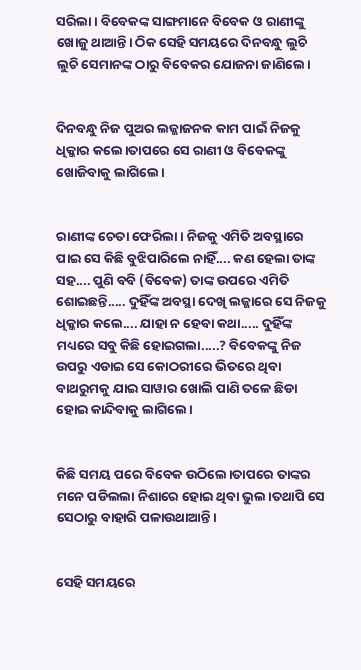ସରିଲା। ବିବେକଙ୍କ ସାଙ୍ଗମାନେ ବିବେକ ଓ ରାଣୀଙ୍କୁ ଖୋଜୁ ଥାଆନ୍ତି। ଠିକ ସେହି ସମୟରେ ଦିନବନ୍ଧୁ ଲୁଚି ଲୁଚି ସେମାନଙ୍କ ଠାରୁ ବିବେକର ଯୋଜନା ଜାଣିଲେ।


ଦିନବନ୍ଧୁ ନିଜ ପୁଅର ଲଜ୍ଜାଜନକ କାମ ପାଇଁ ନିଜକୁ ଧିକ୍କାର କଲେ।ତାପରେ ସେ ରାଣୀ ଓ ବିବେକଙ୍କୁ ଖୋଜିବାକୁ ଲାଗିଲେ।


ରାଣୀଙ୍କ ଚେତା ଫେରିଲା। ନିଜକୁ ଏମିତି ଅବସ୍ଥାରେ ପାଇ ସେ କିଛି ବୁଝିପାରିଲେ ନାହିଁ.... କଣ ହେଲା ତାଙ୍କ ସହ.... ପୁଣି ବବି (ବିବେକ) ତାଙ୍କ ଉପରେ ଏମିତି ଶୋଇଛନ୍ତି..... ଦୁହିଁଙ୍କ ଅବସ୍ଥା ଦେଖି ଲଜ୍ଜାରେ ସେ ନିଜକୁ ଧିକ୍କାର କଲେ.... ଯାହା ନ ହେବା କଥା..... ଦୁହିଁଙ୍କ ମଧ୍ୟରେ ସବୁ କିଛି ହୋଇଗଲା.....? ବିବେକଙ୍କୁ ନିଜ ଉପରୁ ଏଡାଇ ସେ କୋଠରୀରେ ଭିତରେ ଥିବା ବାଥରୁମକୁ ଯାଇ ସାୱାର ଖୋଲି ପାଣି ତଳେ ଛିଡା ହୋଇ କାନ୍ଦିବାକୁ ଲାଗିଲେ।


କିଛି ସମୟ ପରେ ବିବେକ ଉଠିଲେ।ତାପରେ ତାଙ୍କର ମନେ ପଡିଲଲା ନିଶାରେ ହୋଇ ଥିବା ଭୁଲ।ତଥାପି ସେ ସେଠାରୁ ବାହାରି ପଳାଉଥାଆନ୍ତି।


ସେହି ସମୟରେ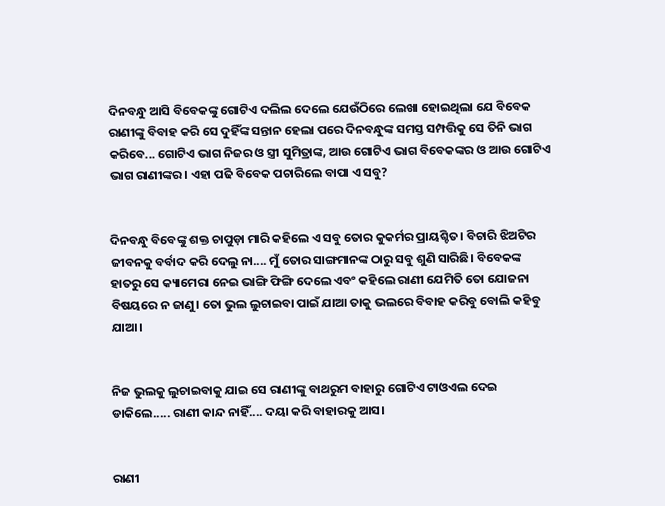ଦିନବନ୍ଧୁ ଆସି ବିବେକଙ୍କୁ ଗୋଟିଏ ଦଲିଲ ଦେଲେ ଯେଉଁଠିରେ ଲେଖା ହୋଇଥିଲା ଯେ ବିବେକ ରାଣୀଙ୍କୁ ବିବାହ କରି ସେ ଦୁହିଁଙ୍କ ସନ୍ତାନ ହେଲା ପରେ ଦିନବନ୍ଧୁଙ୍କ ସମସ୍ତ ସମ୍ପତ୍ତିକୁ ସେ ତିନି ଭାଗ କରିବେ... ଗୋଟିଏ ଭାଗ ନିଜର ଓ ସ୍ତ୍ରୀ ସୁମିତ୍ରାଙ୍କ, ଆଉ ଗୋଟିଏ ଭାଗ ବିବେକଙ୍କର ଓ ଆଉ ଗୋଟିଏ ଭାଗ ରାଣୀଙ୍କର। ଏହା ପଢି ବିବେକ ପଚାରିଲେ ବାପା ଏ ସବୁ?


ଦିନବନ୍ଧୁ ବିବେଙ୍କୁ ଶକ୍ତ ଚାପୁଡ଼ା ମାରି କହିଲେ ଏ ସବୁ ତୋର କୁକର୍ମର ପ୍ରାୟଶ୍ଚିତ। ବିଚାରି ଝିଅଟିର ଜୀବନକୁ ବର୍ବାଦ କରି ଦେଲୁ ନା.... ମୁଁ ତୋର ସାଙ୍ଗମାନଙ୍କ ଠାରୁ ସବୁ ଶୁଣି ସାରିଛି। ବିବେକଙ୍କ ହାତରୁ ସେ କ୍ୟାମେରା ନେଇ ଭାଙ୍ଗି ଫିଙ୍ଗି ଦେଲେ ଏବଂ କହିଲେ ରାଣୀ ଯେମିତି ତୋ ଯୋଜନା ବିଷୟରେ ନ ଜାଣୁ। ତୋ ଭୁଲ ଲୁଚାଇବା ପାଇଁ ଯାଆ ତାକୁ ଭଲରେ ବିବାହ କରିବୁ ବୋଲି କହିବୁ ଯାଆ।


ନିଜ ଭୁଲକୁ ଲୁଚାଇବାକୁ ଯାଇ ସେ ରାଣୀଙ୍କୁ ବାଥରୁମ ବାହାରୁ ଗୋଟିଏ ଟାଓଏଲ ଦେଇ ଡାକିଲେ..... ରାଣୀ କାନ୍ଦ ନାହିଁ.... ଦୟା କରି ବାହାରକୁ ଆସ।


ରାଣୀ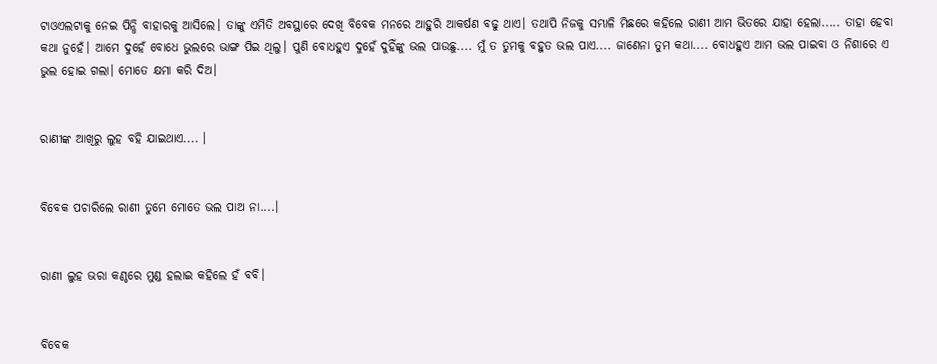ଟାଓଏଲଟାକୁ ନେଇ ପିନ୍ଧି ବାହାରକୁ ଆସିଲେ। ତାଙ୍କୁ ଏମିତି ଅବସ୍ଥାରେ ଦେଖି ବିବେକ ମନରେ ଆହୁରି ଆକର୍ଷଣ ବଢୁ ଥାଏ। ତଥାପି ନିଜକୁ ସମ୍ଭାଳି ମିଛରେ କହିଲେ ରାଣୀ ଆମ ଭିତରେ ଯାହା ହେଲା..... ତାହା ହେବା କଥା ନୁହେଁ। ଆମେ ଦୁହେଁ ବୋଧେ ଭୁଲରେ ଭାଙ୍ଗ ପିଇ ଥିଲୁ। ପୁଣି ବୋଧହୁଏ ଦୁହେଁ ଦୁହିଁଙ୍କୁ ଭଲ ପାଉଛୁ.... ମୁଁ ତ ତୁମକୁ ବହୁତ ଭଲ ପାଏ.... ଜାଣେନା ତୁମ କଥା.... ବୋଧହୁଏ ଆମ ଭଲ ପାଇବା ଓ ନିଶାରେ ଏ ଭୁଲ ହୋଇ ଗଲା। ମୋତେ କ୍ଷମା କରି ଦିଅ।


ରାଣୀଙ୍କ ଆଖିରୁ ଲୁହ ବହି ଯାଇଥାଏ.... ।


ବିବେକ ପଚାରିଲେ ରାଣୀ ତୁମେ ମୋତେ ଭଲ ପାଅ ନା....।


ରାଣୀ ଲୁହ ଭରା କଣ୍ଠରେ ମୁଣ୍ଡ ହଲାଇ କହିଲେ ହଁ ବବି।


ବିବେକ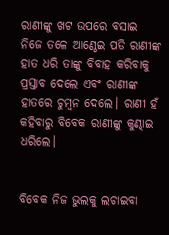ରାଣୀଙ୍କୁ ଖଟ ଉପରେ ବସାଇ ନିଜେ ତଳେ ଆଣ୍ଠେଇ ପଡି ରାଣୀଙ୍କ ହାତ ଧରି ତାଙ୍କୁ ବିବାହ କରିବାକୁ ପ୍ରସ୍ତାବ ଦେଲେ ଏବଂ ରାଣୀଙ୍କ ହାତରେ ଚୁମ୍ବନ ଦେଲେ। ରାଣୀ ହଁ କହିବାରୁ ବିବେକ ରାଣୀଙ୍କୁ କୁଣ୍ଢାଇ ଧରିଲେ।


ବିବେକ ନିଜ ଭୁଲକୁ ଲଚାଇବା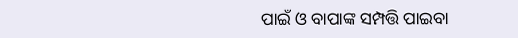ପାଇଁ ଓ ବାପାଙ୍କ ସମ୍ପତ୍ତି ପାଇବା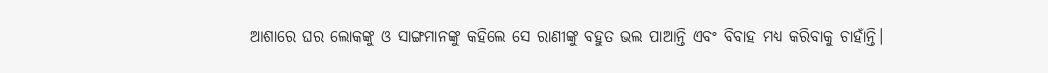ଆଶାରେ ଘର ଲୋକଙ୍କୁ ଓ ସାଙ୍ଗମାନଙ୍କୁ କହିଲେ ସେ ରାଣୀଙ୍କୁ ବହୁତ ଭଲ ପାଆନ୍ତି ଏବଂ ବିବାହ ମଧ୍ୟ କରିବାକୁ ଚାହାଁନ୍ତି।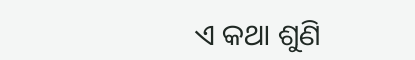ଏ କଥା ଶୁଣି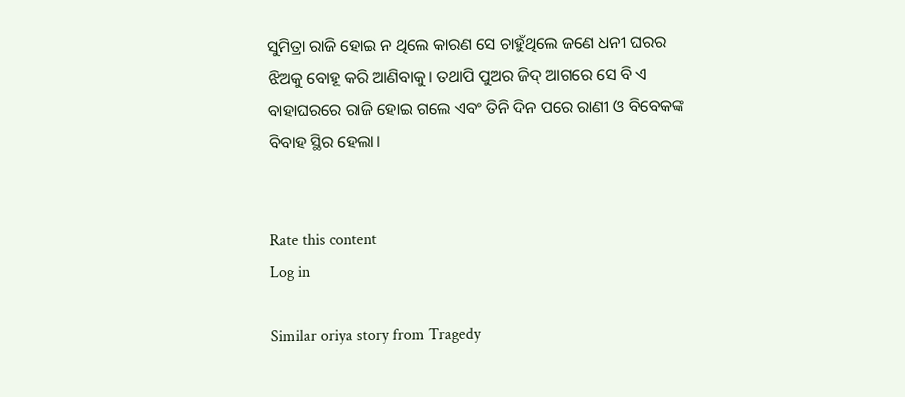ସୁମିତ୍ରା ରାଜି ହୋଇ ନ ଥିଲେ କାରଣ ସେ ଚାହୁଁଥିଲେ ଜଣେ ଧନୀ ଘରର ଝିଅକୁ ବୋହୂ କରି ଆଣିବାକୁ। ତଥାପି ପୁଅର ଜିଦ୍ ଆଗରେ ସେ ବି ଏ ବାହାଘରରେ ରାଜି ହୋଇ ଗଲେ ଏବଂ ତିନି ଦିନ ପରେ ରାଣୀ ଓ ବିବେକଙ୍କ ବିବାହ ସ୍ଥିର ହେଲା।


Rate this content
Log in

Similar oriya story from Tragedy